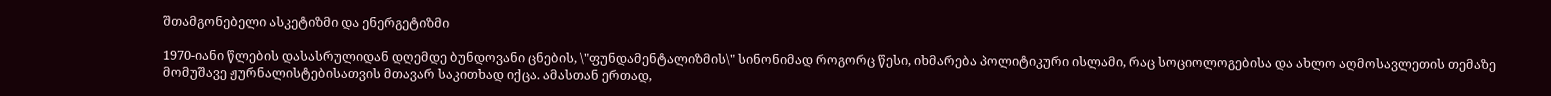შთამგონებელი ასკეტიზმი და ენერგეტიზმი

1970-იანი წლების დასასრულიდან დღემდე ბუნდოვანი ცნების, \"ფუნდამენტალიზმის\" სინონიმად როგორც წესი, იხმარება პოლიტიკური ისლამი, რაც სოციოლოგებისა და ახლო აღმოსავლეთის თემაზე მომუშავე ჟურნალისტებისათვის მთავარ საკითხად იქცა. ამასთან ერთად,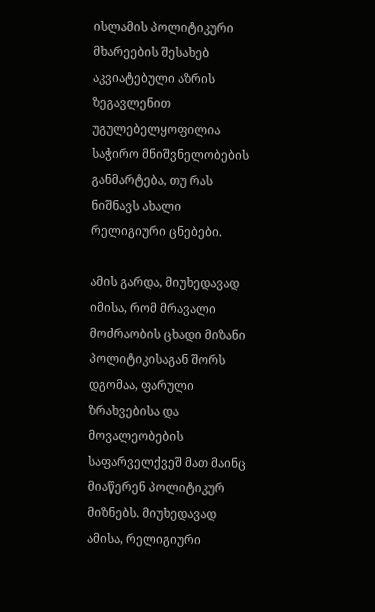ისლამის პოლიტიკური მხარეების შესახებ აკვიატებული აზრის ზეგავლენით უგულებელყოფილია საჭირო მნიშვნელობების განმარტება, თუ რას ნიშნავს ახალი რელიგიური ცნებები.

ამის გარდა, მიუხედავად იმისა, რომ მრავალი მოძრაობის ცხადი მიზანი პოლიტიკისაგან შორს დგომაა, ფარული ზრახვებისა და მოვალეობების საფარველქვეშ მათ მაინც მიაწერენ პოლიტიკურ მიზნებს. მიუხედავად ამისა, რელიგიური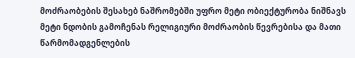მოძრაობების შესახებ ნაშრომებში უფრო მეტი ობიექტურობა ნიშნავს მეტი ნდობის გამოჩენას რელიგიური მოძრაობის წევრებისა და მათი წარმომადგენლების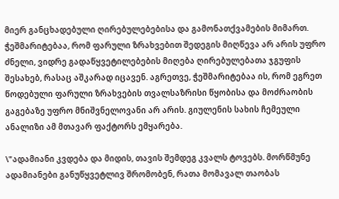მიერ განცხადებული ღირებულებებისა და გამონათქვამების მიმართ. ჭეშმარიტებაა, რომ ფარული ზრახვებით შედეგის მიღწევა არ არის უფრო ძნელი, ვიდრე გადაწყვეტილებების მიღება ღირებულებათა ჯგუფის შესახებ, რასაც აშკარად იცავენ. აგრეთვე, ჭეშმარიტებაა ის, რომ ეგრეთ წოდებული ფარული ზრახვების თვალსაზრისი წყობისა და მოძრაობის გაგებაზე უფრო მნიშვნელოვანი არ არის. გიულენის სახის ჩემეული ანალიზი ამ მთავარ ფაქტორს ემყარება.

\"ადამიანი კვდება და მიდის, თავის შემდეგ კვალს ტოვებს. მორწმუნე ადამიანები განუწყვეტლივ შრომობენ, რათა მომავალ თაობას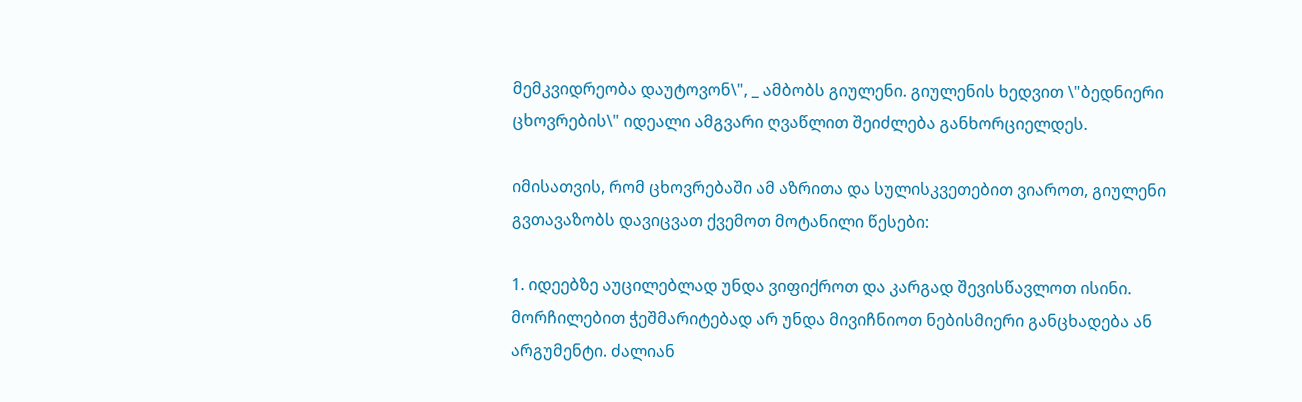მემკვიდრეობა დაუტოვონ\", _ ამბობს გიულენი. გიულენის ხედვით \"ბედნიერი ცხოვრების\" იდეალი ამგვარი ღვაწლით შეიძლება განხორციელდეს.

იმისათვის, რომ ცხოვრებაში ამ აზრითა და სულისკვეთებით ვიაროთ, გიულენი გვთავაზობს დავიცვათ ქვემოთ მოტანილი წესები:

1. იდეებზე აუცილებლად უნდა ვიფიქროთ და კარგად შევისწავლოთ ისინი. მორჩილებით ჭეშმარიტებად არ უნდა მივიჩნიოთ ნებისმიერი განცხადება ან არგუმენტი. ძალიან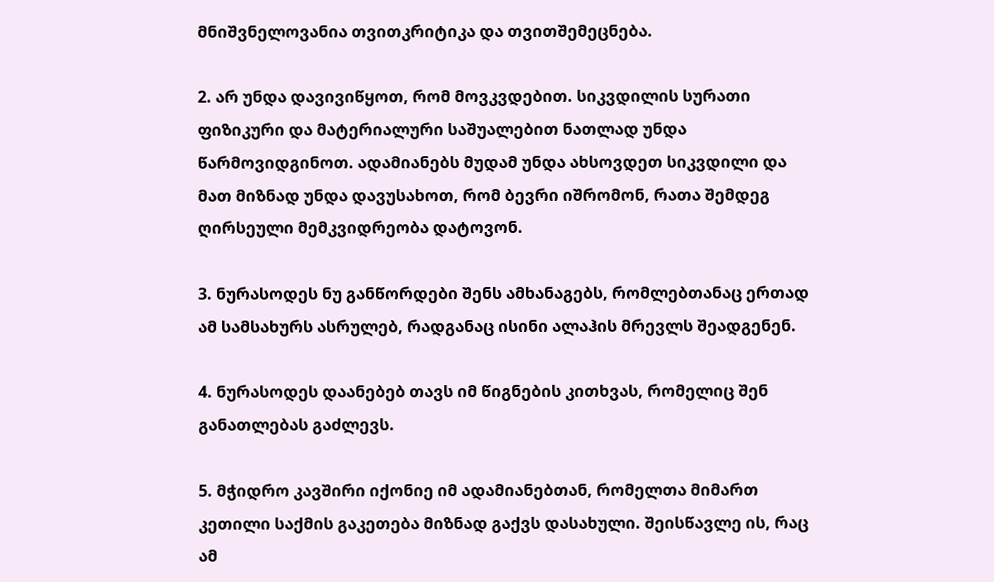მნიშვნელოვანია თვითკრიტიკა და თვითშემეცნება.

2. არ უნდა დავივიწყოთ, რომ მოვკვდებით. სიკვდილის სურათი ფიზიკური და მატერიალური საშუალებით ნათლად უნდა წარმოვიდგინოთ. ადამიანებს მუდამ უნდა ახსოვდეთ სიკვდილი და მათ მიზნად უნდა დავუსახოთ, რომ ბევრი იშრომონ, რათა შემდეგ ღირსეული მემკვიდრეობა დატოვონ.

3. ნურასოდეს ნუ განწორდები შენს ამხანაგებს, რომლებთანაც ერთად ამ სამსახურს ასრულებ, რადგანაც ისინი ალაჰის მრევლს შეადგენენ.

4. ნურასოდეს დაანებებ თავს იმ წიგნების კითხვას, რომელიც შენ განათლებას გაძლევს.

5. მჭიდრო კავშირი იქონიე იმ ადამიანებთან, რომელთა მიმართ კეთილი საქმის გაკეთება მიზნად გაქვს დასახული. შეისწავლე ის, რაც ამ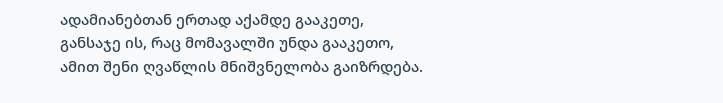ადამიანებთან ერთად აქამდე გააკეთე, განსაჯე ის, რაც მომავალში უნდა გააკეთო, ამით შენი ღვაწლის მნიშვნელობა გაიზრდება.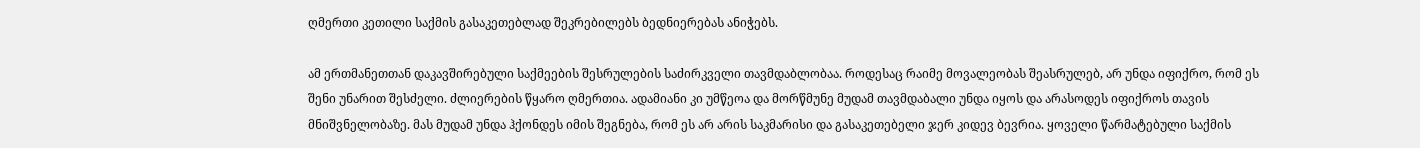ღმერთი კეთილი საქმის გასაკეთებლად შეკრებილებს ბედნიერებას ანიჭებს.

ამ ერთმანეთთან დაკავშირებული საქმეების შესრულების საძირკველი თავმდაბლობაა. როდესაც რაიმე მოვალეობას შეასრულებ, არ უნდა იფიქრო, რომ ეს შენი უნარით შესძელი. ძლიერების წყარო ღმერთია. ადამიანი კი უმწეოა და მორწმუნე მუდამ თავმდაბალი უნდა იყოს და არასოდეს იფიქროს თავის მნიშვნელობაზე. მას მუდამ უნდა ჰქონდეს იმის შეგნება, რომ ეს არ არის საკმარისი და გასაკეთებელი ჯერ კიდევ ბევრია. ყოველი წარმატებული საქმის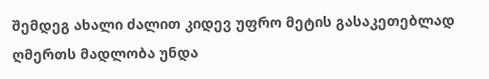შემდეგ ახალი ძალით კიდევ უფრო მეტის გასაკეთებლად ღმერთს მადლობა უნდა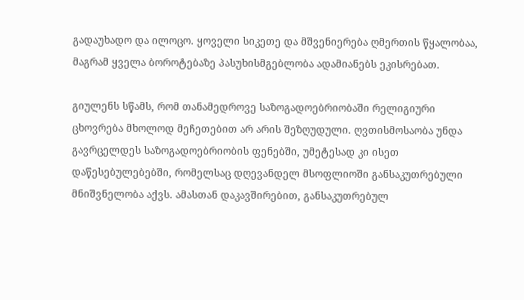გადაუხადო და ილოცო. ყოველი სიკეთე და მშვენიერება ღმერთის წყალობაა, მაგრამ ყველა ბოროტებაზე პასუხისმგებლობა ადამიანებს ეკისრებათ.

გიულენს სწამს, რომ თანამედროვე საზოგადოებრიობაში რელიგიური ცხოვრება მხოლოდ მეჩეთებით არ არის შეზღუდული. ღვთისმოსაობა უნდა გავრცელდეს საზოგადოებრიობის ფენებში, უმეტესად კი ისეთ დაწესებულებებში, რომელსაც დღევანდელ მსოფლიოში განსაკუთრებული მნიშვნელობა აქვს. ამასთან დაკავშირებით, განსაკუთრებულ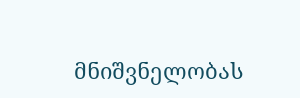მნიშვნელობას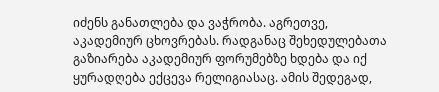იძენს განათლება და ვაჭრობა. აგრეთვე, აკადემიურ ცხოვრებას. რადგანაც შეხედულებათა გაზიარება აკადემიურ ფორუმებზე ხდება და იქ ყურადღება ექცევა რელიგიასაც. ამის შედეგად,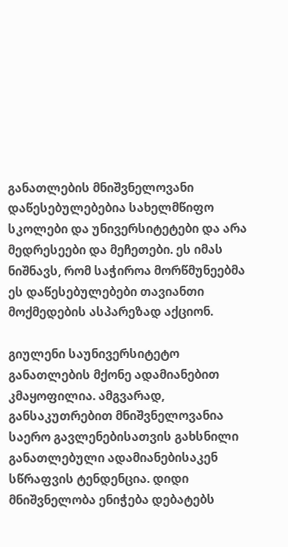განათლების მნიშვნელოვანი დაწესებულებებია სახელმწიფო სკოლები და უნივერსიტეტები და არა მედრესეები და მეჩეთები. ეს იმას ნიშნავს, რომ საჭიროა მორწმუნეებმა ეს დაწესებულებები თავიანთი მოქმედების ასპარეზად აქციონ.

გიულენი საუნივერსიტეტო განათლების მქონე ადამიანებით კმაყოფილია. ამგვარად, განსაკუთრებით მნიშვნელოვანია საერო გავლენებისათვის გახსნილი განათლებული ადამიანებისაკენ სწრაფვის ტენდენცია. დიდი მნიშვნელობა ენიჭება დებატებს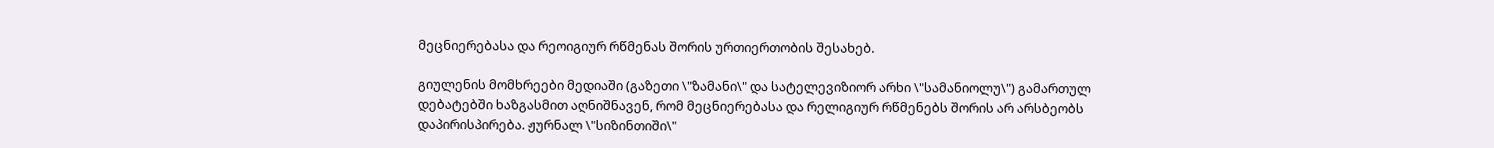მეცნიერებასა და რეოიგიურ რწმენას შორის ურთიერთობის შესახებ.

გიულენის მომხრეები მედიაში (გაზეთი \"ზამანი\" და სატელევიზიორ არხი \"სამანიოლუ\") გამართულ დებატებში ხაზგასმით აღნიშნავენ, რომ მეცნიერებასა და რელიგიურ რწმენებს შორის არ არსბეობს დაპირისპირება. ჟურნალ \"სიზინთიში\"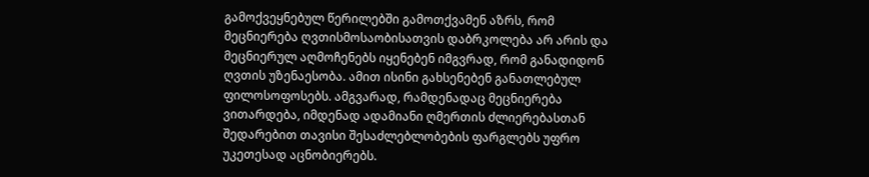გამოქვეყნებულ წერილებში გამოთქვამენ აზრს, რომ მეცნიერება ღვთისმოსაობისათვის დაბრკოლება არ არის და მეცნიერულ აღმოჩენებს იყენებენ იმგვრად, რომ განადიდონ ღვთის უზენაესობა. ამით ისინი გახსენებენ განათლებულ ფილოსოფოსებს. ამგვარად, რამდენადაც მეცნიერება ვითარდება, იმდენად ადამიანი ღმერთის ძლიერებასთან შედარებით თავისი შესაძლებლობების ფარგლებს უფრო უკეთესად აცნობიერებს.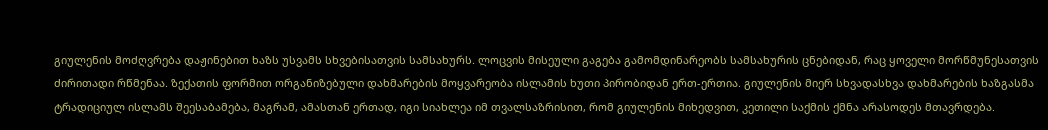გიულენის მოძღვრება დაჟინებით ხაზს უსვამს სხვებისათვის სამსახურს. ლოცვის მისეული გაგება გამომდინარეობს სამსახურის ცნებიდან, რაც ყოველი მორწმუნესათვის ძირითადი რწმენაა. ზექათის ფორმით ორგანიზებული დახმარების მოყვარეობა ისლამის ხუთი პირობიდან ერთ-ერთია. გიულენის მიერ სხვადასხვა დახმარების ხაზგასმა ტრადიციულ ისლამს შეესაბამება, მაგრამ, ამასთან ერთად, იგი სიახლეა იმ თვალსაზრისით, რომ გიულენის მიხედვით, კეთილი საქმის ქმნა არასოდეს მთავრდება.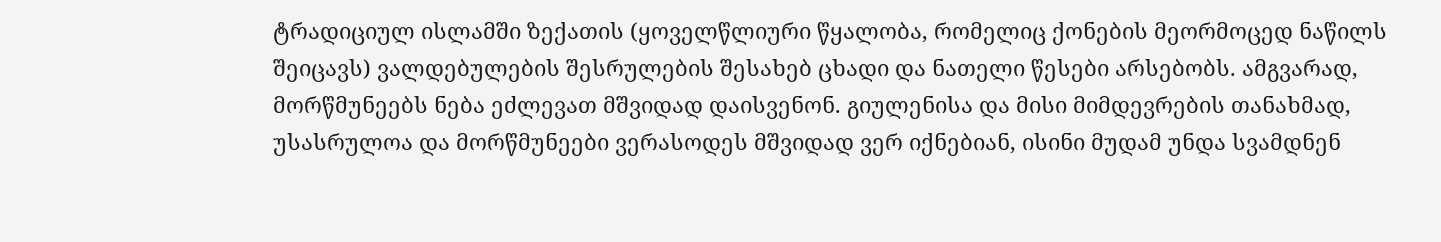ტრადიციულ ისლამში ზექათის (ყოველწლიური წყალობა, რომელიც ქონების მეორმოცედ ნაწილს შეიცავს) ვალდებულების შესრულების შესახებ ცხადი და ნათელი წესები არსებობს. ამგვარად, მორწმუნეებს ნება ეძლევათ მშვიდად დაისვენონ. გიულენისა და მისი მიმდევრების თანახმად, უსასრულოა და მორწმუნეები ვერასოდეს მშვიდად ვერ იქნებიან, ისინი მუდამ უნდა სვამდნენ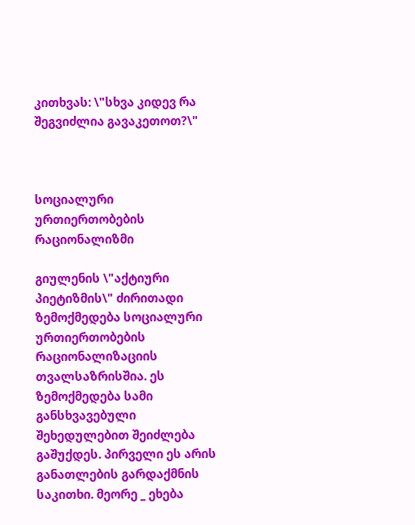კითხვას: \"სხვა კიდევ რა შეგვიძლია გავაკეთოთ?\"



სოციალური ურთიერთობების რაციონალიზმი

გიულენის \"აქტიური პიეტიზმის\" ძირითადი ზემოქმედება სოციალური ურთიერთობების რაციონალიზაციის თვალსაზრისშია. ეს ზემოქმედება სამი განსხვავებული შეხედულებით შეიძლება გაშუქდეს. პირველი ეს არის განათლების გარდაქმნის საკითხი. მეორე _ ეხება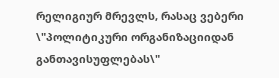რელიგიურ მრევლს, რასაც ვებერი \"პოლიტიკური ორგანიზაციიდან განთავისუფლებას\"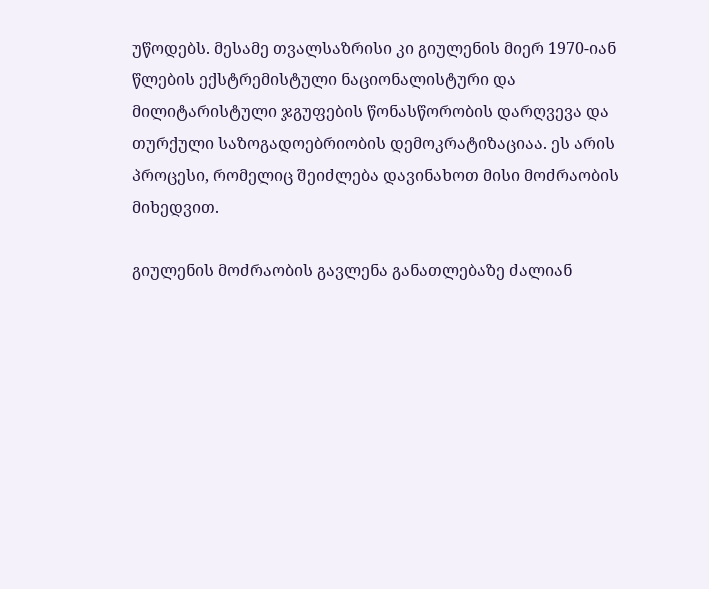უწოდებს. მესამე თვალსაზრისი კი გიულენის მიერ 1970-იან წლების ექსტრემისტული ნაციონალისტური და მილიტარისტული ჯგუფების წონასწორობის დარღვევა და თურქული საზოგადოებრიობის დემოკრატიზაციაა. ეს არის პროცესი, რომელიც შეიძლება დავინახოთ მისი მოძრაობის მიხედვით.

გიულენის მოძრაობის გავლენა განათლებაზე ძალიან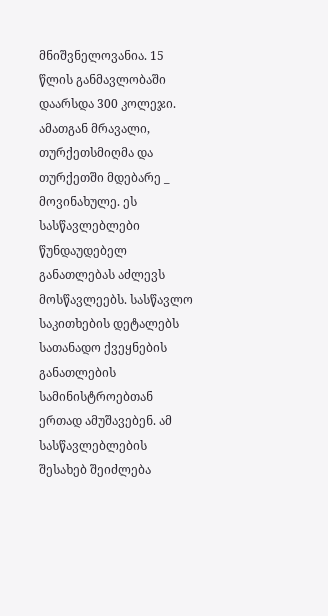მნიშვნელოვანია. 15 წლის განმავლობაში დაარსდა 300 კოლეჯი. ამათგან მრავალი, თურქეთსმიღმა და თურქეთში მდებარე _ მოვინახულე. ეს სასწავლებლები წუნდაუდებელ განათლებას აძლევს მოსწავლეებს. სასწავლო საკითხების დეტალებს სათანადო ქვეყნების განათლების სამინისტროებთან ერთად ამუშავებენ. ამ სასწავლებლების შესახებ შეიძლება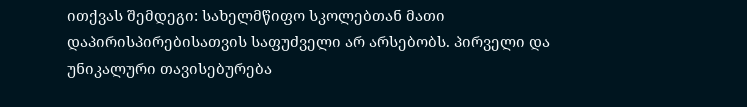ითქვას შემდეგი: სახელმწიფო სკოლებთან მათი დაპირისპირებისათვის საფუძველი არ არსებობს. პირველი და უნიკალური თავისებურება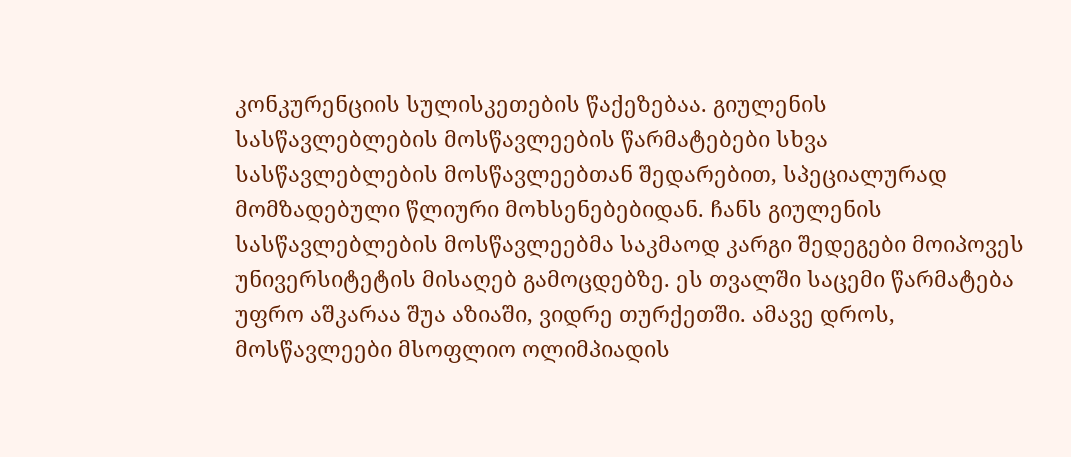კონკურენციის სულისკეთების წაქეზებაა. გიულენის სასწავლებლების მოსწავლეების წარმატებები სხვა სასწავლებლების მოსწავლეებთან შედარებით, სპეციალურად მომზადებული წლიური მოხსენებებიდან. ჩანს გიულენის სასწავლებლების მოსწავლეებმა საკმაოდ კარგი შედეგები მოიპოვეს უნივერსიტეტის მისაღებ გამოცდებზე. ეს თვალში საცემი წარმატება უფრო აშკარაა შუა აზიაში, ვიდრე თურქეთში. ამავე დროს, მოსწავლეები მსოფლიო ოლიმპიადის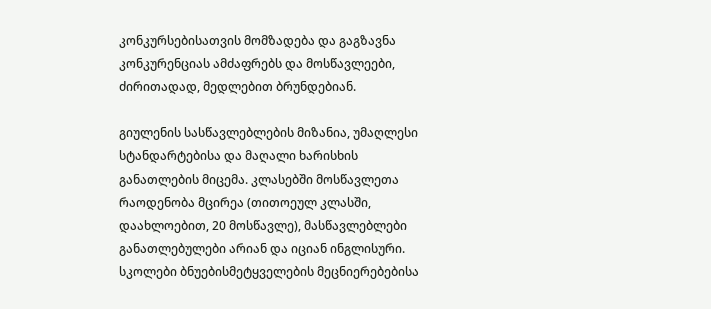კონკურსებისათვის მომზადება და გაგზავნა კონკურენციას ამძაფრებს და მოსწავლეები, ძირითადად, მედლებით ბრუნდებიან.

გიულენის სასწავლებლების მიზანია, უმაღლესი სტანდარტებისა და მაღალი ხარისხის განათლების მიცემა. კლასებში მოსწავლეთა რაოდენობა მცირეა (თითოეულ კლასში, დაახლოებით, 20 მოსწავლე), მასწავლებლები განათლებულები არიან და იციან ინგლისური. სკოლები ბნუებისმეტყველების მეცნიერებებისა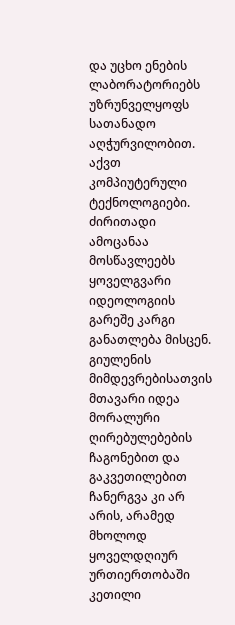და უცხო ენების ლაბორატორიებს უზრუნველყოფს სათანადო აღჭურვილობით. აქვთ კომპიუტერული ტექნოლოგიები. ძირითადი ამოცანაა მოსწავლეებს ყოველგვარი იდეოლოგიის გარეშე კარგი განათლება მისცენ. გიულენის მიმდევრებისათვის მთავარი იდეა მორალური ღირებულებების ჩაგონებით და გაკვეთილებით ჩანერგვა კი არ არის, არამედ მხოლოდ ყოველდღიურ ურთიერთობაში კეთილი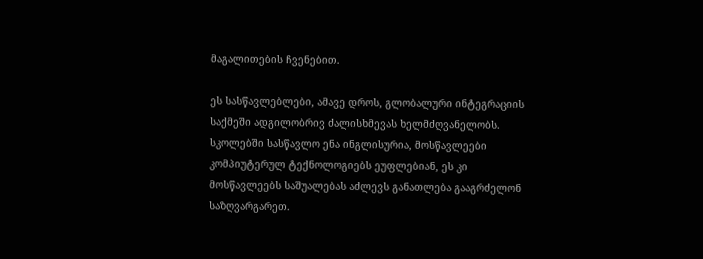მაგალითების ჩვენებით.

ეს სასწავლებლები, ამავე დროს, გლობალური ინტეგრაციის საქმეში ადგილობრივ ძალისხმევას ხელმძღვანელობს. სკოლებში სასწავლო ენა ინგლისურია, მოსწავლეები კომპიუტერულ ტექნოლოგიებს ეუფლებიან, ეს კი მოსწავლეებს საშუალებას აძლევს განათლება გააგრძელონ საზღვარგარეთ.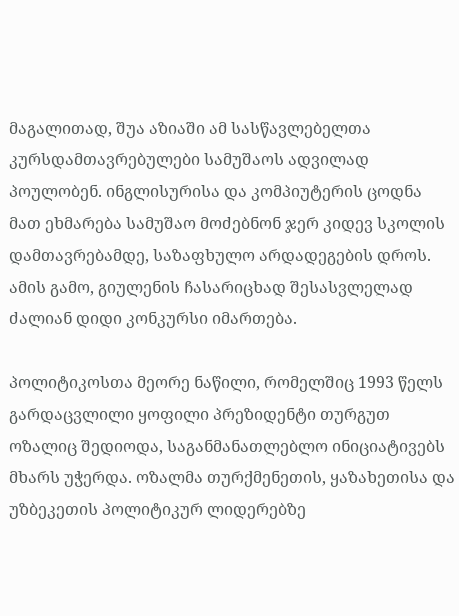მაგალითად, შუა აზიაში ამ სასწავლებელთა კურსდამთავრებულები სამუშაოს ადვილად პოულობენ. ინგლისურისა და კომპიუტერის ცოდნა მათ ეხმარება სამუშაო მოძებნონ ჯერ კიდევ სკოლის დამთავრებამდე, საზაფხულო არდადეგების დროს. ამის გამო, გიულენის ჩასარიცხად შესასვლელად ძალიან დიდი კონკურსი იმართება.

პოლიტიკოსთა მეორე ნაწილი, რომელშიც 1993 წელს გარდაცვლილი ყოფილი პრეზიდენტი თურგუთ ოზალიც შედიოდა, საგანმანათლებლო ინიციატივებს მხარს უჭერდა. ოზალმა თურქმენეთის, ყაზახეთისა და უზბეკეთის პოლიტიკურ ლიდერებზე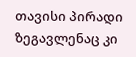თავისი პირადი ზეგავლენაც კი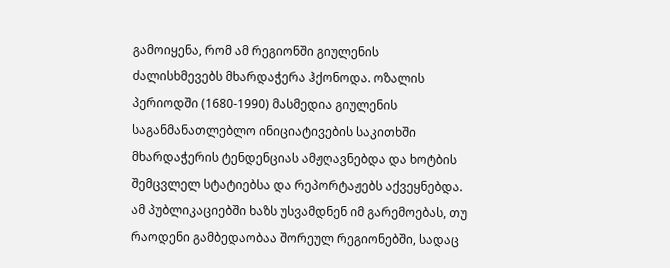გამოიყენა, რომ ამ რეგიონში გიულენის ძალისხმევებს მხარდაჭერა ჰქონოდა. ოზალის პერიოდში (1680-1990) მასმედია გიულენის საგანმანათლებლო ინიციატივების საკითხში მხარდაჭერის ტენდენციას ამჟღავნებდა და ხოტბის შემცვლელ სტატიებსა და რეპორტაჟებს აქვეყნებდა. ამ პუბლიკაციებში ხაზს უსვამდნენ იმ გარემოებას, თუ რაოდენი გამბედაობაა შორეულ რეგიონებში, სადაც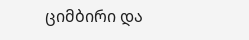ციმბირი და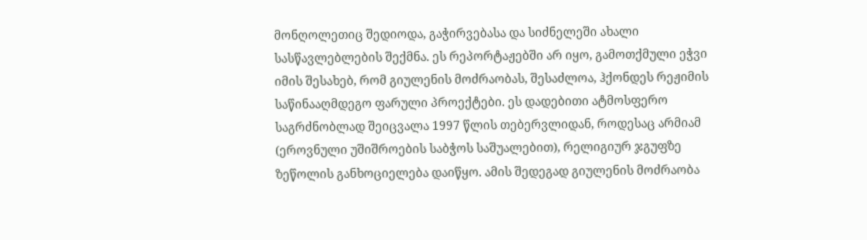მონღოლეთიც შედიოდა, გაჭირვებასა და სიძნელეში ახალი სასწავლებლების შექმნა. ეს რეპორტაჟებში არ იყო, გამოთქმული ეჭვი იმის შესახებ, რომ გიულენის მოძრაობას, შესაძლოა, ჰქონდეს რეჟიმის საწინააღმდეგო ფარული პროექტები. ეს დადებითი ატმოსფერო საგრძნობლად შეიცვალა 1997 წლის თებერვლიდან, როდესაც არმიამ (ეროვნული უშიშროების საბჭოს საშუალებით), რელიგიურ ჯგუფზე ზეწოლის განხოციელება დაიწყო. ამის შედეგად გიულენის მოძრაობა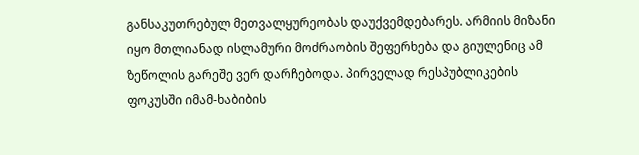განსაკუთრებულ მეთვალყურეობას დაუქვემდებარეს. არმიის მიზანი იყო მთლიანად ისლამური მოძრაობის შეფერხება და გიულენიც ამ ზეწოლის გარეშე ვერ დარჩებოდა. პირველად რესპუბლიკების ფოკუსში იმამ-ხაბიბის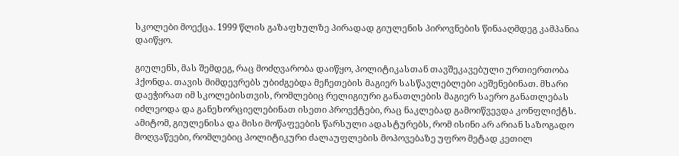სკოლები მოექცა. 1999 წლის გაზაფხულზე პირადად გიულენის პიროვნების წინააღმდეგ კამპანია დაიწყო.

გიულენს, მას შემდეგ, რაც მოძღვარობა დაიწყო, პოლიტიკასთან თავშეკავებული ურთიერთობა ჰქონდა. თავის მიმდევრებს უბიძგებდა მეჩეთების მაგიერ სასწავლებლები აეშენებინათ. მხარი დაეჭირათ იმ სკოლებისთვის, რომლებიც რელიგიური განათლების მაგიერ საერო განათლებას იძლეოდა და განეხორციელებინათ ისეთი პროექტები, რაც ნაკლებად გამოიწვევდა კონფლიქტს. ამიტომ, გიულენისა და მისი მოწაფეების წარსული ადასტურებს, რომ ისინი არ არიან საზოგადო მოღვაწეები, რომლებიც პოლიტიკური ძალაუფლების მოპოვებაზე უფრო მეტად კეთილ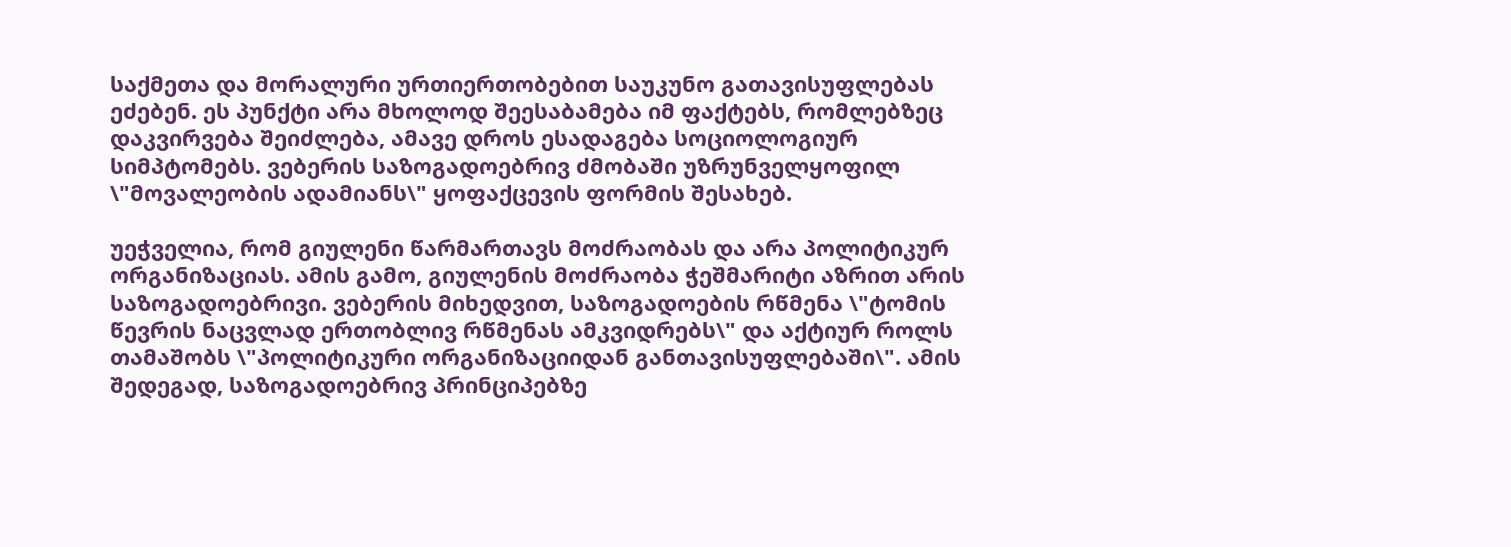საქმეთა და მორალური ურთიერთობებით საუკუნო გათავისუფლებას ეძებენ. ეს პუნქტი არა მხოლოდ შეესაბამება იმ ფაქტებს, რომლებზეც დაკვირვება შეიძლება, ამავე დროს ესადაგება სოციოლოგიურ სიმპტომებს. ვებერის საზოგადოებრივ ძმობაში უზრუნველყოფილ \"მოვალეობის ადამიანს\" ყოფაქცევის ფორმის შესახებ.

უეჭველია, რომ გიულენი წარმართავს მოძრაობას და არა პოლიტიკურ ორგანიზაციას. ამის გამო, გიულენის მოძრაობა ჭეშმარიტი აზრით არის საზოგადოებრივი. ვებერის მიხედვით, საზოგადოების რწმენა \"ტომის წევრის ნაცვლად ერთობლივ რწმენას ამკვიდრებს\" და აქტიურ როლს თამაშობს \"პოლიტიკური ორგანიზაციიდან განთავისუფლებაში\". ამის შედეგად, საზოგადოებრივ პრინციპებზე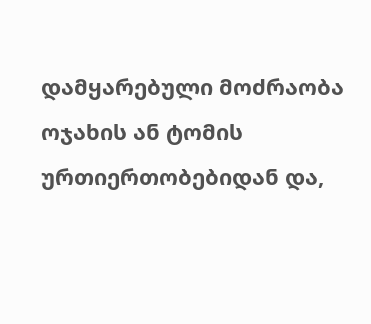დამყარებული მოძრაობა ოჯახის ან ტომის ურთიერთობებიდან და,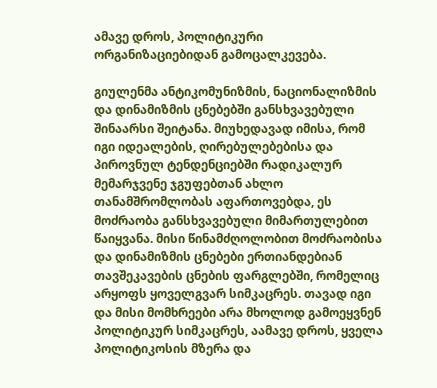ამავე დროს, პოლიტიკური ორგანიზაციებიდან გამოცალკევება.

გიულენმა ანტიკომუნიზმის, ნაციონალიზმის და დინამიზმის ცნებებში განსხვავებული შინაარსი შეიტანა. მიუხედავად იმისა, რომ იგი იდეალების, ღირებულებებისა და პიროვნულ ტენდენციებში რადიკალურ მემარჯვენე ჯგუფებთან ახლო თანამშრომლობას აფართოვებდა, ეს მოძრაობა განსხვავებული მიმართულებით წაიყვანა. მისი წინამძღოლობით მოძრაობისა და დინამიზმის ცნებები ერთიანდებიან თავშეკავების ცნების ფარგლებში, რომელიც არყოფს ყოველგვარ სიმკაცრეს. თავად იგი და მისი მომხრეები არა მხოლოდ გამოეყვნენ პოლიტიკურ სიმკაცრეს, აამავე დროს, ყველა პოლიტიკოსის მზერა და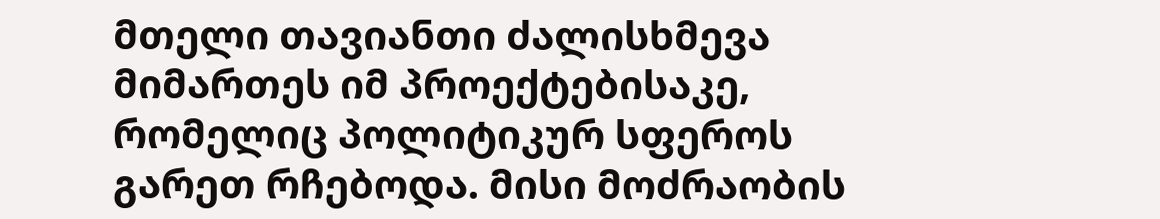მთელი თავიანთი ძალისხმევა მიმართეს იმ პროექტებისაკე, რომელიც პოლიტიკურ სფეროს გარეთ რჩებოდა. მისი მოძრაობის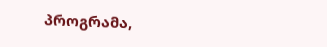პროგრამა,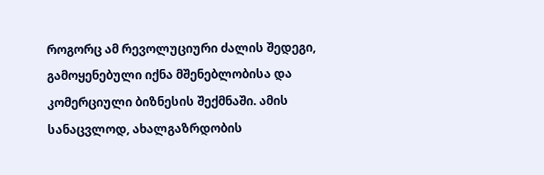როგორც ამ რევოლუციური ძალის შედეგი, გამოყენებული იქნა მშენებლობისა და კომერციული ბიზნესის შექმნაში. ამის სანაცვლოდ, ახალგაზრდობის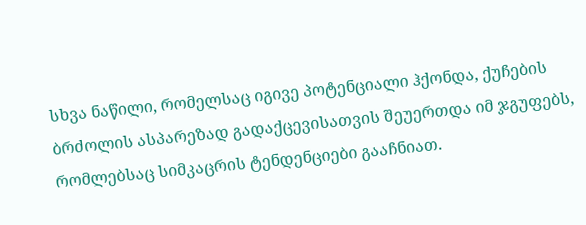სხვა ნაწილი, რომელსაც იგივე პოტენციალი ჰქონდა, ქუჩების ბრძოლის ასპარეზად გადაქცევისათვის შეუერთდა იმ ჯგუფებს, რომლებსაც სიმკაცრის ტენდენციები გააჩნიათ.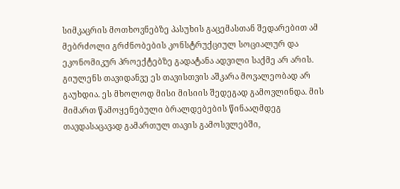სიმკაცრის მოთხოვნებზე პასუხის გაცემასთან შედარებით ამ მებრძოლი გრძნობების კონსტრუქციულ სოციალურ და ეკონომიკურ პროექტებზე გადატანა ადვილი საქმე არ არის. გიულენს თავიდანვე ეს თავისთვის აშკარა მოვალეობად არ გაუხდია. ეს მხოლოდ მისი მისიის შედეგად გამოვლინდა. მის მიმართ წამოყენებული ბრალდებების წინააღმდეგ თავდასაცავად გამართულ თავის გამოსვლებში,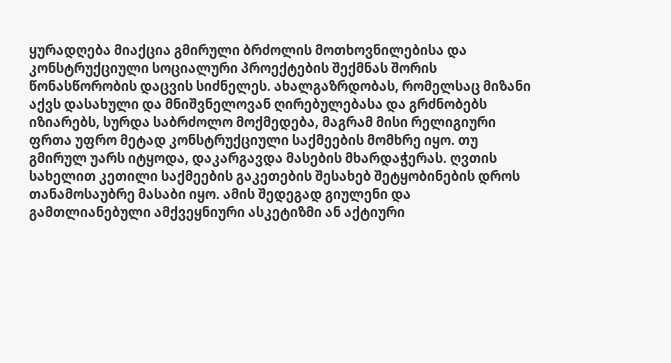ყურადღება მიაქცია გმირული ბრძოლის მოთხოვნილებისა და კონსტრუქციული სოციალური პროექტების შექმნას შორის წონასწორობის დაცვის სიძნელეს. ახალგაზრდობას, რომელსაც მიზანი აქვს დასახული და მნიშვნელოვან ღირებულებასა და გრძნობებს იზიარებს, სურდა საბრძოლო მოქმედება, მაგრამ მისი რელიგიური ფრთა უფრო მეტად კონსტრუქციული საქმეების მომხრე იყო. თუ გმირულ უარს იტყოდა, დაკარგავდა მასების მხარდაჭერას. ღვთის სახელით კეთილი საქმეების გაკეთების შესახებ შეტყობინების დროს თანამოსაუბრე მასაბი იყო. ამის შედეგად გიულენი და გამთლიანებული ამქვეყნიური ასკეტიზმი ან აქტიური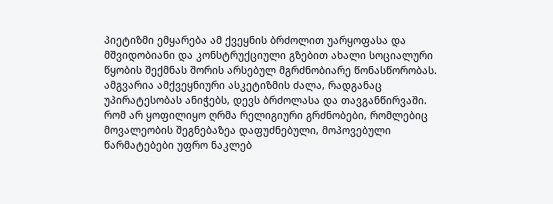პიეტიზმი ემყარება ამ ქვეყნის ბრძოლით უარყოფასა და მშვიდობიანი და კონსტრუქციული გზებით ახალი სოციალური წყობის შექმნას შორის არსებულ მგრძნობიარე წონასწორობას. ამგვარია ამქვეყნიური ასკეტიზმის ძალა, რადგანაც უპირატესობას ანიჭებს, დევს ბრძოლასა და თავგანწირვაში. რომ არ ყოფილიყო ღრმა რელიგიური გრძნობები, რომლებიც მოვალეობის შეგნებაზეა დაფუძნებული, მოპოვებული წარმატებები უფრო ნაკლებ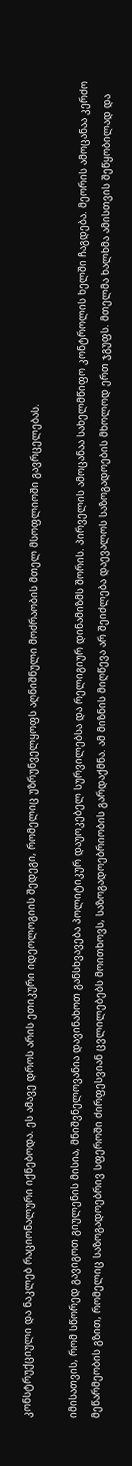კონსტრუქციული და ნაკლებ რაციონალური იქნებოდა. ეს ამავე დროს არის ეთიკური იდეოლოგიის შედეგი, რომელიც უზრუნველყოფს აღნიშნული მოძრაობის მთელ მსოფლიოში გავრცელებას.

იმისათვის, რომ სწორედ გავიგოთ გიულენის მისია, მნიშვნელოვანია დავინახოთ განსხვავება პოლიტიკურ დაუოკებელ სურვილებსა და რელიგიურ დინამიზმს შორის. პირველის ამოცანაა სახელმწიფო კონტროლის ხელში ჩაგდება. მეორის ამოცანაა კერძო მეწარმეობის გზით, რომელიც საზოგადოებრივ სფეროში ძირფესვიან ცვლილებებს მოითხოვს, საზოგადოებრიობის გარდაქმნა. ამ მიზნის მიღწევა არ შეიძლება დაევალოს საზოგადოების მხოლოდ ერთ ჯგუფს. მთელმა ხალხმა ამისთვის შეწყობილად და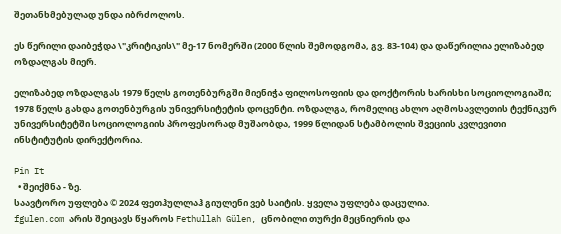შეთანხმებულად უნდა იბრძოლოს.

ეს წერილი დაიბეჭდა \"კრიტიკის\" მე-17 ნომერში (2000 წლის შემოდგომა, გვ. 83-104) და დაწერილია ელიზაბედ ოზდალგას მიერ.

ელიზაბედ ოზდალგას 1979 წელს გოთენბურგში მიენიჭა ფილოსოფიის და დოქტორის ხარისხი სოციოლოგიაში; 1978 წელს გახდა გოთენბურგის უნივერსიტეტის დოცენტი. ოზდალგა, რომელიც ახლო აღმოსავლეთის ტექნიკურ უნივერსიტეტში სოციოლოგიის პროფესორად მუშაობდა, 1999 წლიდან სტამბოლის შვეციის კვლევითი ინსტიტუტის დირექტორია.

Pin It
  • შეიქმნა - ზე.
საავტორო უფლება © 2024 ფეთჰულლაჰ გიულენი ვებ საიტის. ყველა უფლება დაცულია.
fgulen.com არის შეიცავს წყაროს Fethullah Gülen, ცნობილი თურქი მეცნიერის და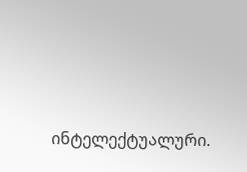ინტელექტუალური.